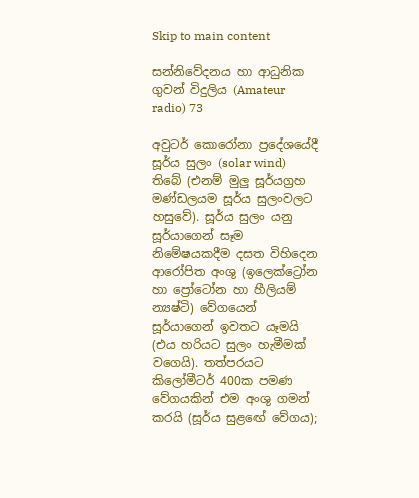Skip to main content

සන්නිවේදනය හා ආධුනික ගුවන් විදුලිය (Amateur radio) 73

අවුටර් කොරෝනා ප්‍රදේශයේදී සූර්ය සුලං (solar wind) තිබේ (එනම් මුලු සූර්යග්‍රහ මණ්ඩලයම සූර්ය සුලංවලට හසුවේ). සූර්ය සුලං යනු සූර්යාගෙන් සෑම නිමේෂයකදීම දසත විහිදෙන ආරෝපිත අංශු (ඉලෙක්ට්‍රෝන හා ප්‍රෝටෝන හා හීලියම් න්‍යෂ්ටි) වේගයෙන් සූර්යාගෙන් ඉවතට යෑමයි (එය හරියට සුලං හැමීමක් වගෙයි). තත්පරයට කිලෝමීටර් 400ක පමණ වේගයකින් එම අංශු ගමන් කරයි (සූර්ය සුළඟේ වේගය);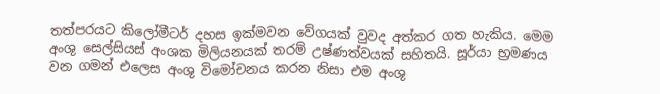තත්පරයට කිලෝමීටර් දහස ඉක්මවන වේගයක් වුවද අත්කර ගත හැකිය. මෙම අංශු සෙල්සියස් අංශක මිලියනයක් තරම් උෂ්ණත්වයක් සහිතයි. සූර්යා භ්‍රමණය වන ගමන් එලෙස අංශු විමෝචනය කරන නිසා එම අංශු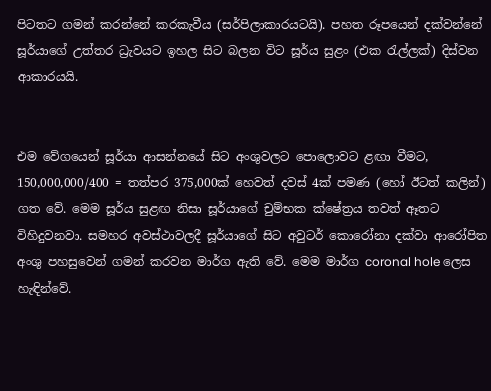පිටතට ගමන් කරන්නේ කරකැවීය (සර්පිලාකාරයටයි). පහත රූපයෙන් දක්වන්නේ සූර්යාගේ උත්තර ධ්‍රැවයට ඉහල සිට බලන විට සූර්ය සුළං (එක රැල්ලක්) දිස්වන ආකාරයයි.


එම වේගයෙන් සූර්යා ආසන්නයේ සිට අංශුවලට පොලොවට ළඟා වීමට, 150,000,000/400 = තත්පර 375,000ක් හෙවත් දවස් 4ක් පමණ (හෝ ඊටත් කලින්) ගත වේ. මෙම සූර්ය සුළඟ නිසා සූර්යාගේ චුම්භක ක්ෂේත්‍රය තවත් ඈතට විහිදුවනවා. සමහර අවස්ථාවලදී සූර්යාගේ සිට අවුටර් කොරෝනා දක්වා ආරෝපිත අංශු පහසුවෙන් ගමන් කරවන මාර්ග ඇති වේ. මෙම මාර්ග coronal hole ලෙස හැඳින්වේ.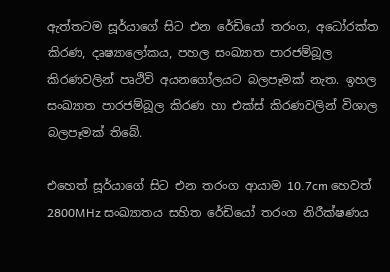ඇත්තටම සූර්යාගේ සිට එන රේඩියෝ තරංග, අධෝරක්ත කිරණ, දෘෂ්‍යාලෝකය, පහල සංඛ්‍යාත පාරජම්බූල කිරණවලින් පෘථිවි අයනගෝලයට බලපෑමක් නැත. ඉහල සංඛ්‍යාත පාරජම්බූල කිරණ හා එක්ස් කිරණවලින් විශාල බලපෑමක් තිබේ.

එහෙත් සූර්යාගේ සිට එන තරංග ආයාම 10.7cm හෙවත් 2800MHz සංඛ්‍යාතය සහිත රේඩියෝ තරංග නිරීක්ෂණය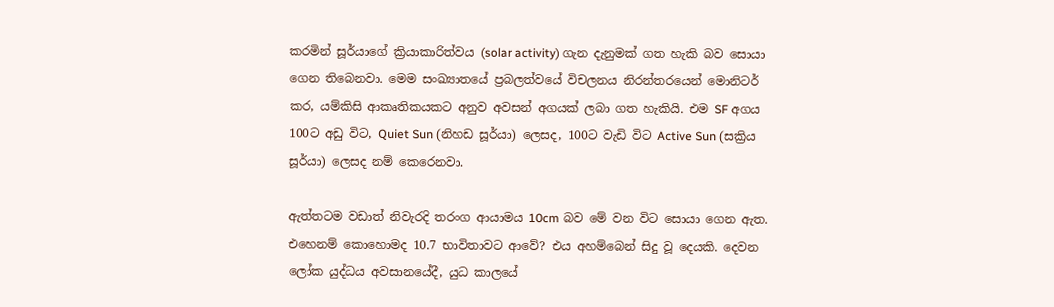කරමින් සූර්යාගේ ක්‍රියාකාරිත්වය (solar activity) ගැන දැනුමක් ගත හැකි බව සොයා ගෙන තිබෙනවා. මෙම සංඛ්‍යාතයේ ප්‍රබලත්වයේ විචලනය නිරන්තරයෙන් මොනිටර් කර, යම්කිසි ආකෘතිකයකට අනුව අවසන් අගයක් ලබා ගත හැකියි. එම SF අගය 100ට අඩු විට, Quiet Sun (නිහඩ සූර්යා) ලෙසද, 100ට වැඩි විට Active Sun (සක්‍රිය සූර්යා) ලෙසද නම් කෙරෙනවා.

ඇත්තටම වඩාත් නිවැරදි තරංග ආයාමය 10cm බව මේ වන විට සොයා ගෙන ඇත. එහෙනම් කොහොමද 10.7 භාවිතාවට ආවේ? එය අහම්බෙන් සිදු වූ දෙයකි. දෙවන ලෝක යුද්ධය අවසානයේදී, යුධ කාලයේ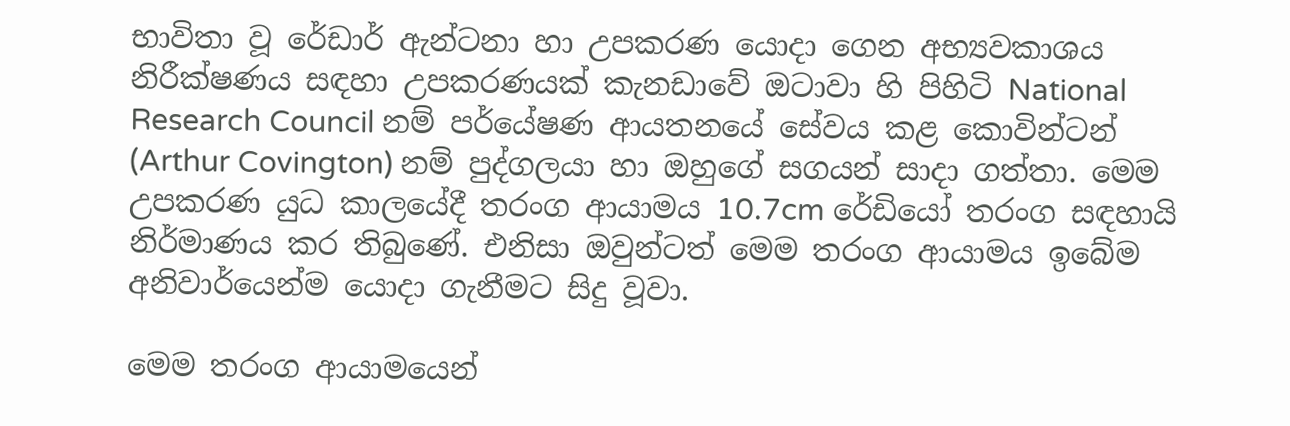භාවිතා වූ රේඩාර් ඇන්ටනා හා උපකරණ යොදා ගෙන අභ්‍යවකාශය නිරීක්ෂණය සඳහා උපකරණයක් කැනඩාවේ ඔටාවා හි පිහිටි National Research Council නම් පර්යේෂණ ආයතනයේ සේවය කළ කොවින්ටන් (Arthur Covington) නම් පුද්ගලයා හා ඔහුගේ සගයන් සාදා ගත්තා. මෙම උපකරණ යුධ කාලයේදී තරංග ආයාමය 10.7cm රේඩියෝ තරංග සඳහායි නිර්මාණය කර තිබුණේ. එනිසා ඔවුන්ටත් මෙම තරංග ආයාමය ඉබේම අනිවාර්යෙන්ම යොදා ගැනීමට සිදු වූවා.

මෙම තරංග ආයාමයෙන්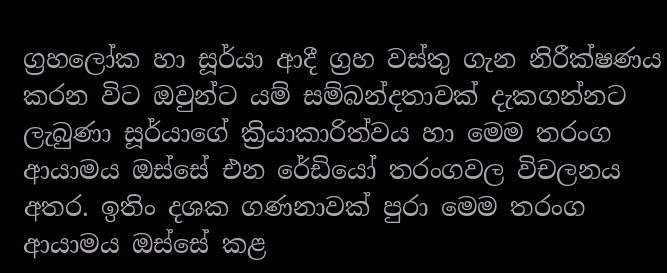ග්‍රහලෝක හා සූර්යා ආදී ග්‍රහ වස්තු ගැන නිරීක්ෂණය කරන විට ඔවුන්ට යම් සම්බන්දතාවක් දැකගන්නට ලැබුණා සූර්යාගේ ක්‍රියාකාරිත්වය හා මෙම තරංග ආයාමය ඔස්සේ එන රේඩියෝ තරංගවල විචලනය අතර. ඉතිං දශක ගණනාවක් පුරා මෙම තරංග ආයාමය ඔස්සේ කළ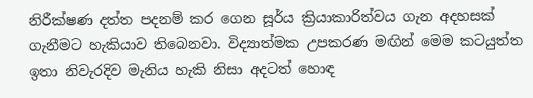නිරීක්ෂණ දත්ත පදනම් කර ගෙන සූර්ය ක්‍රියාකාරිත්වය ගැන අදහසක් ගැනීමට හැකියාව තිබෙනවා. විද්‍යාත්මක උපකරණ මඟින් මෙම කටයුත්ත ඉතා නිවැරදිව මැනිය හැකි නිසා අදටත් හොඳ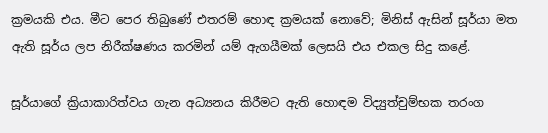ක්‍රමයකි එය. මීට පෙර තිබුණේ එතරම් හොඳ ක්‍රමයක් නොවේ; මිනිස් ඇසින් සූර්යා මත ඇති සූර්ය ලප නිරීක්ෂණය කරමින් යම් ඇගයීමක් ලෙසයි එය එකල සිදු කළේ.

සූර්යාගේ ක්‍රියාකාරිත්වය ගැන අධ්‍යනය කිරීමට ඇති හොඳම විද්‍යුත්චුම්භක තරංග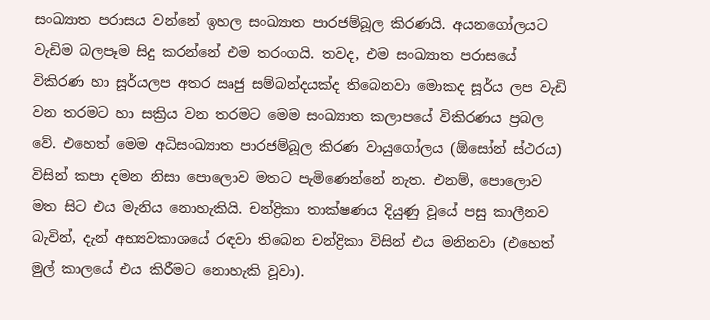සංඛ්‍යාත පරාසය වන්නේ ඉහල සංඛ්‍යාත පාරජම්බූල කිරණයි. අයනගෝලයට වැඩිම බලපෑම සිදු කරන්නේ එම තරංගයි. තවද, එම සංඛ්‍යාත පරාසයේ විකිරණ හා සූර්යලප අතර ඍජු සම්බන්දයක්ද තිබෙනවා මොකද සූර්ය ලප වැඩි වන තරමට හා සක්‍රිය වන තරමට මෙම සංඛ්‍යාත කලාපයේ විකිරණය ප්‍රබල වේ. එහෙත් මෙම අධිසංඛ්‍යාත පාරජම්බූල කිරණ වායුගෝලය (ඕසෝන් ස්ථරය) විසින් කපා දමන නිසා පොලොව මතට පැමිණෙන්නේ නැත. එනම්, පොලොව මත සිට එය මැනිය නොහැකියි. චන්ද්‍රිකා තාක්ෂණය දියුණු වූයේ පසු කාලීනව බැවින්, දැන් අභ්‍යවකාශයේ රඳවා තිබෙන චන්ද්‍රිකා විසින් එය මනිනවා (එහෙත් මුල් කාලයේ එය කිරීමට නොහැකි වූවා).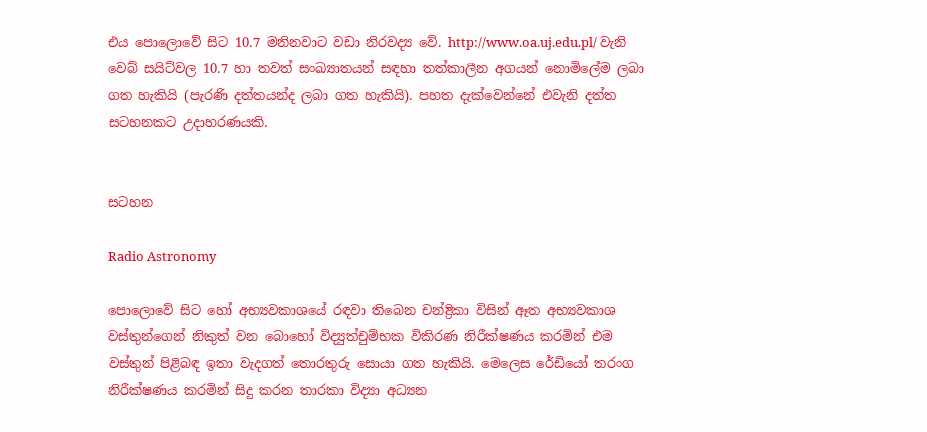එය පොලොවේ සිට 10.7 මනිනවාට වඩා නිරවද්‍ය වේ. http://www.oa.uj.edu.pl/ වැනි වෙබ් සයිට්වල 10.7 හා තවත් සංඛ්‍යාතයන් සඳහා තත්කාලීන අගයන් නොමිලේම ලබා ගත හැකියි (පැරණි දත්තයන්ද ලබා ගත හැකියි). පහත දැක්වෙන්නේ එවැනි දත්ත සටහනකට උදාහරණයකි.


සටහන

Radio Astronomy

පොලොවේ සිට හෝ අභ්‍යවකාශයේ රඳවා තිබෙන චන්ද්‍රිකා විසින් ඈත අභ්‍යවකාශ වස්තුන්ගෙන් නිකුත් වන බොහෝ විද්‍යුත්චුම්භක විකිරණ නිරීක්ෂණය කරමින් එම වස්තුන් පිළිබඳ ඉතා වැදගත් තොරතුරු සොයා ගත හැකියි. මෙලෙස රේඩියෝ තරංග නිරීක්ෂණය කරමින් සිදු කරන තාරකා විද්‍යා අධ්‍යන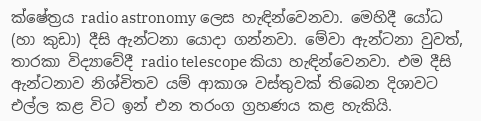ක්ෂේත්‍රය radio astronomy ලෙස හැඳින්වෙනවා. මෙහිදී යෝධ (හා කුඩා) දීසි ඇන්ටනා යොදා ගන්නවා. මේවා ඇන්ටනා වුවත්, තාරකා විද්‍යාවේදී radio telescope කියා හැඳින්වෙනවා. එම දීසි ඇන්ටනාව නිශ්චිතව යම් ආකාශ වස්තුවක් තිබෙන දිශාවට එල්ල කළ විට ඉන් එන තරංග ග්‍රහණය කළ හැකියි.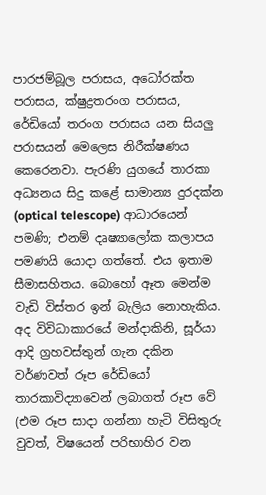පාරජම්බූල පරාසය, අධෝරක්ත පරාසය, ක්ෂුද්‍රතරංග පරාසය, රේඩියෝ තරංග පරාසය යන සියලු පරාසයන් මෙලෙස නිරීක්ෂණය කෙරෙනවා. පැරණි යුගයේ තාරකා අධ්‍යනය සිදු කළේ සාමාන්‍ය දුරදක්න (optical telescope) ආධාරයෙන් පමණි; එනම් දෘෂ්‍යාලෝක කලාපය පමණයි යොදා ගත්තේ. එය ඉතාම සීමාසහිතය. බොහෝ ඈත මෙන්ම වැඩි විස්තර ඉන් බැලිය නොහැකිය. අද විවිධාකාරයේ මන්දාකිනි, සූර්යා ආදි ග්‍රහවස්තුන් ගැන දකින වර්ණවත් රූප රේඩියෝ තාරකාවිද්‍යාවෙන් ලබාගත් රූප වේ (එම රූප සාදා ගන්නා හැටි විසිතුරු වුවත්, විෂයෙන් පරිභාහිර වන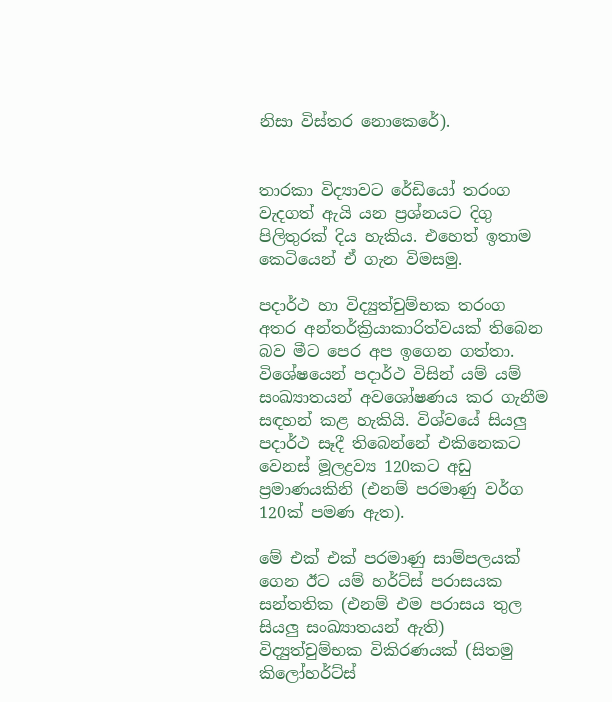නිසා විස්තර නොකෙරේ).


තාරකා විද්‍යාවට රේඩියෝ තරංග වැදගත් ඇයි යන ප්‍රශ්නයට දිගු පිලිතුරක් දිය හැකිය. එහෙත් ඉතාම කෙටියෙන් ඒ ගැන විමසමු.

පදාර්ථ හා විද්‍යුත්චුම්භක තරංග අතර අන්තර්ක්‍රියාකාරිත්වයක් තිබෙන බව මීට පෙර අප ඉගෙන ගත්තා. විශේෂයෙන් පදාර්ථ විසින් යම් යම් සංඛ්‍යාතයන් අවශෝෂණය කර ගැනීම සඳහන් කළ හැකියි. විශ්වයේ සියලු පදාර්ථ සෑදී තිබෙන්නේ එකිනෙකට වෙනස් මූලද්‍රව්‍ය 120කට අඩු ප්‍රමාණයකිනි (එනම් පරමාණු වර්ග 120ක් පමණ ඇත).

මේ එක් එක් පරමාණු සාම්පලයක් ගෙන ඊට යම් හර්ට්ස් පරාසයක සන්තතික (එනම් එම පරාසය තුල සියලු සංඛ්‍යාතයන් ඇති) විද්‍යුත්චුම්භක විකිරණයක් (සිතමු කිලෝහර්ට්ස්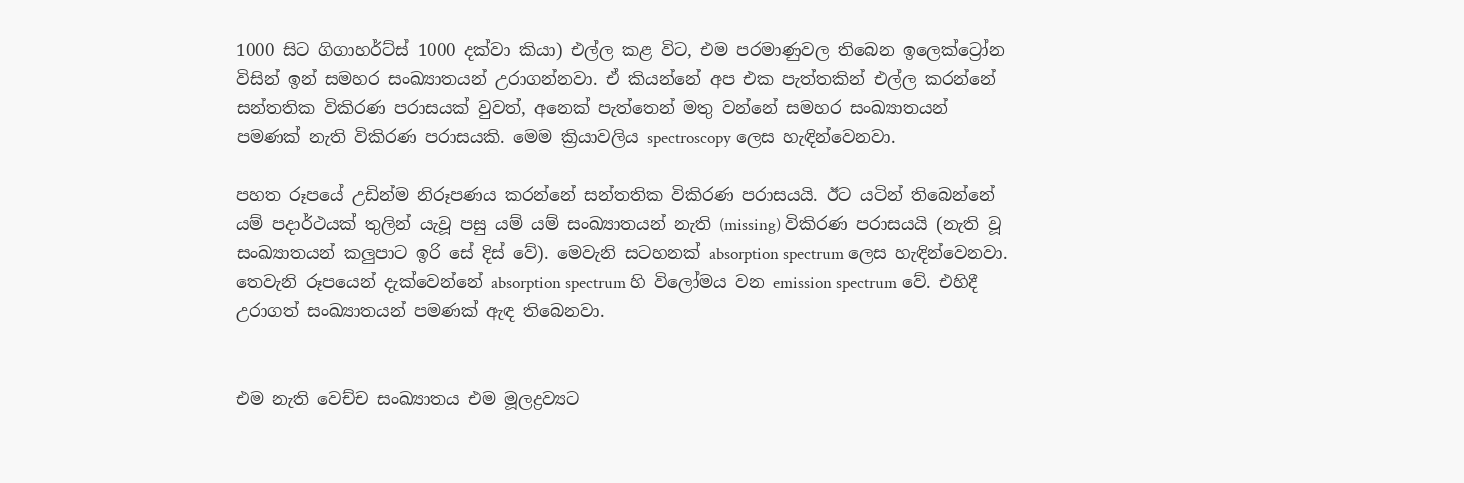1000 සිට ගිගාහර්ට්ස් 1000 දක්වා කියා) එල්ල කළ විට, එම පරමාණුවල තිබෙන ඉලෙක්ට්‍රෝන විසින් ඉන් සමහර සංඛ්‍යාතයන් උරාගන්නවා. ඒ කියන්නේ අප එක පැත්තකින් එල්ල කරන්නේ සන්තතික විකිරණ පරාසයක් වුවත්, අනෙක් පැත්තෙන් මතු වන්නේ සමහර සංඛ්‍යාතයන් පමණක් නැති විකිරණ පරාසයකි. මෙම ක්‍රියාවලිය spectroscopy ලෙස හැඳින්වෙනවා.

පහත රූපයේ උඩින්ම නිරූපණය කරන්නේ සන්තතික විකිරණ පරාසයයි. ඊට යටින් තිබෙන්නේ යම් පදාර්ථයක් තුලින් යැවූ පසු යම් යම් සංඛ්‍යාතයන් නැති (missing) විකිරණ පරාසයයි (නැති වූ සංඛ්‍යාතයන් කලුපාට ඉරි සේ දිස් වේ). මෙවැනි සටහනක් absorption spectrum ලෙස හැඳින්වෙනවා. තෙවැනි රූපයෙන් දැක්වෙන්නේ absorption spectrum හි විලෝමය වන emission spectrum වේ. එහිදී උරාගත් සංඛ්‍යාතයන් පමණක් ඇඳ තිබෙනවා.


එම නැති වෙච්ච සංඛ්‍යාතය එම මූලද්‍රව්‍යට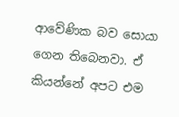ආවේණික බව සොයා ගෙන තිබෙනවා. ඒ කියන්නේ අපට එම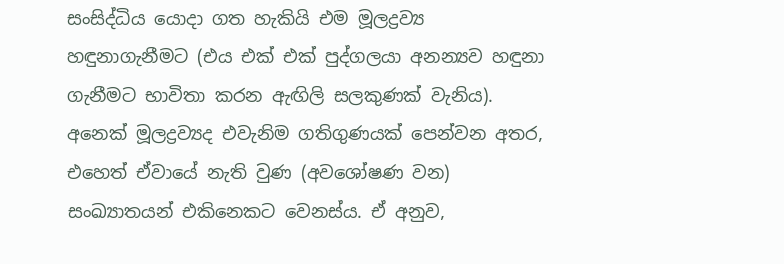සංසිද්ධිය යොදා ගත හැකියි එම මූලද්‍රව්‍ය හඳුනාගැනීමට (එය එක් එක් පුද්ගලයා අනන්‍යව හඳුනා ගැනීමට භාවිතා කරන ඇඟිලි සලකුණක් වැනිය). අනෙක් මූලද්‍රව්‍යද එවැනිම ගතිගුණයක් පෙන්වන අතර, එහෙත් ඒවායේ නැති වුණ (අවශෝෂණ වන) සංඛ්‍යාතයන් එකිනෙකට වෙනස්ය. ඒ අනුව,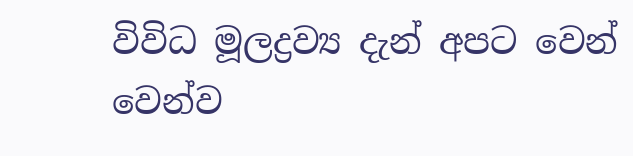විවිධ මූලද්‍රව්‍ය දැන් අපට වෙන් වෙන්ව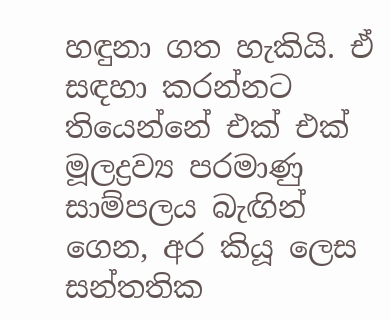හඳුනා ගත හැකියි. ඒ සඳහා කරන්නට තියෙන්නේ එක් එක් මූලද්‍රව්‍ය පරමාණු සාම්පලය බැඟින් ගෙන, අර කියූ ලෙස සන්තතික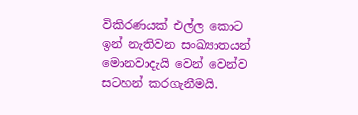විකිරණයක් එල්ල කොට ඉන් නැතිවන සංඛ්‍යාතයන් මොනවාදැයි වෙන් වෙන්ව සටහන් කරගැනීමයි.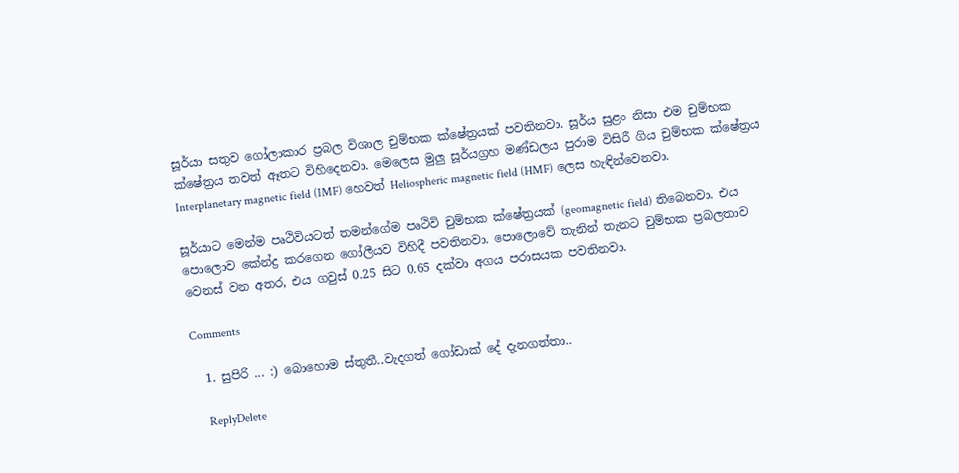සූර්යා සතුව ගෝලාකාර ප්‍රබල විශාල චුම්භක ක්ෂේත්‍රයක් පවතිනවා. සූර්ය සුළං නිසා එම චුම්භක ක්ෂේත්‍රය තවත් ඈතට විහිදෙනවා. මෙලෙස මුලු සූර්යග්‍රහ මණ්ඩලය පුරාම විසිරී ගිය චුම්භක ක්ෂේත්‍රය Interplanetary magnetic field (IMF) හෙවත් Heliospheric magnetic field (HMF) ලෙස හැඳින්වෙනවා.

සූර්යාට මෙන්ම පෘථිවියටත් තමන්ගේම පෘථිවි චුම්භක ක්ෂේත්‍රයක් (geomagnetic field) තිබෙනවා. එය පොලොව කේන්ද්‍ර කරගෙන ගෝලීයව විහිදී පවතිනවා. පොලොවේ තැනින් තැනට චුම්භක ප්‍රබලතාව වෙනස් වන අතර, එය ගවුස් 0.25 සිට 0.65 දක්වා අගය පරාසයක පවතිනවා.

Comments

  1. සුපිරි ... :) බොහොම ස්තුතී..වැදගත් ගෝඩාක් දේ දැනගත්තා..

    ReplyDelete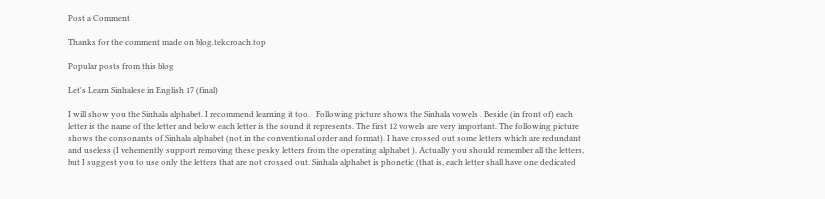Post a Comment

Thanks for the comment made on blog.tekcroach.top

Popular posts from this blog

Let's Learn Sinhalese in English 17 (final)

I will show you the Sinhala alphabet. I recommend learning it too.   Following picture shows the Sinhala vowels . Beside (in front of) each letter is the name of the letter and below each letter is the sound it represents. The first 12 vowels are very important. The following picture shows the consonants of Sinhala alphabet (not in the conventional order and format). I have crossed out some letters which are redundant and useless (I vehemently support removing these pesky letters from the operating alphabet ). Actually you should remember all the letters, but I suggest you to use only the letters that are not crossed out. Sinhala alphabet is phonetic (that is, each letter shall have one dedicated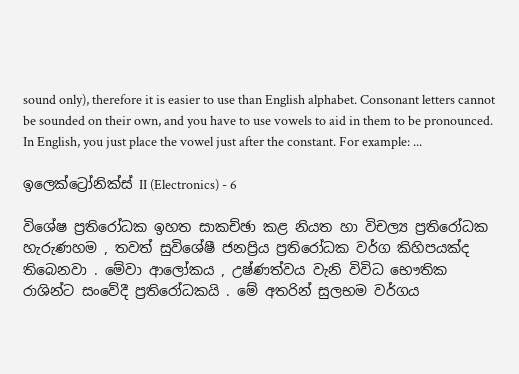sound only), therefore it is easier to use than English alphabet. Consonant letters cannot be sounded on their own, and you have to use vowels to aid in them to be pronounced. In English, you just place the vowel just after the constant. For example: ...

ඉලෙක්ට්‍රෝනික්ස් II (Electronics) - 6

විශේෂ ප්‍රතිරෝධක ඉහත සාකච්ඡා කළ නියත හා විචල්‍ය ප්‍රතිරෝධක හැරුණහම , තවත් සුවිශේෂී ජනප්‍රිය ප්‍රතිරෝධක වර්ග කිහිපයක්ද තිබෙනවා . මේවා ආලෝකය , උෂ්ණත්වය වැනි විවිධ භෞතික රාශින්ට සංවේදී ප්‍රතිරෝධකයි . මේ අතරින් සුලභම වර්ගය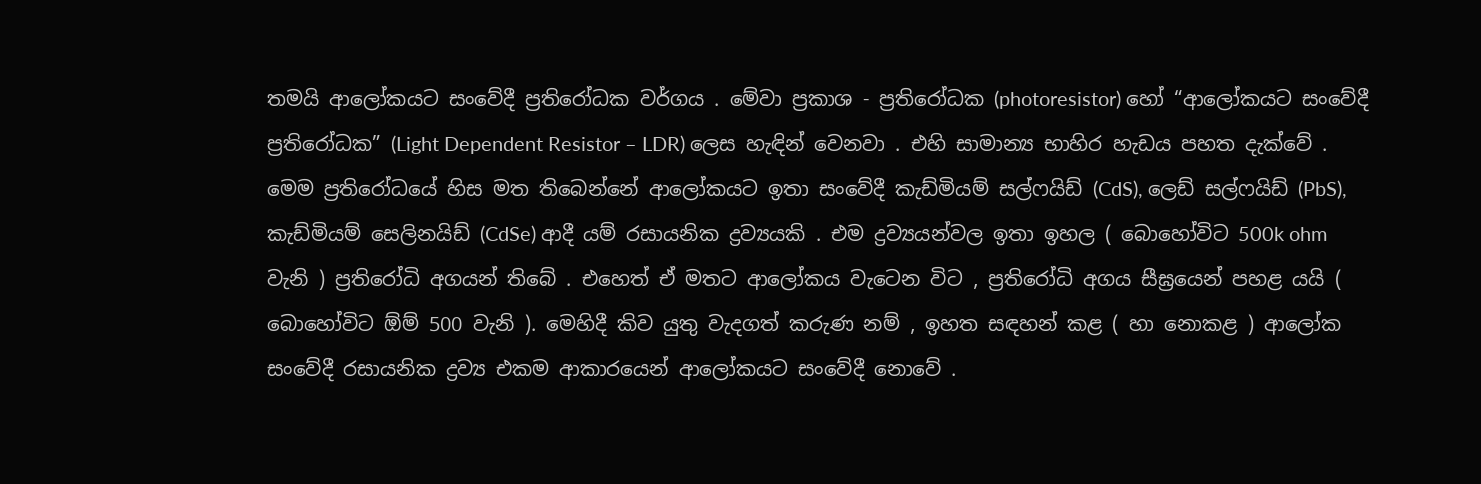තමයි ආලෝකයට සංවේදී ප්‍රතිරෝධක වර්ගය . මේවා ප්‍රකාශ - ප්‍රතිරෝධක (photoresistor) හෝ “ආලෝකයට සංවේදී ප්‍රතිරෝධක” (Light Dependent Resistor – LDR) ලෙස හැඳින් වෙනවා . එහි සාමාන්‍ය භාහිර හැඩය පහත දැක්වේ .   මෙම ප්‍රතිරෝධයේ හිස මත තිබෙන්නේ ආලෝකයට ඉතා සංවේදී කැඩ්මියම් සල්ෆයිඩ් (CdS), ලෙඩ් සල්ෆයිඩ් (PbS), කැඩ්මියම් සෙලිනයිඩ් (CdSe) ආදී යම් රසායනික ද්‍රව්‍යයකි . එම ද්‍රව්‍යයන්වල ඉතා ඉහල ( බොහෝවිට 500k ohm වැනි ) ප්‍රතිරෝධි අගයන් තිබේ . එහෙත් ඒ මතට ආලෝකය වැටෙන විට , ප්‍රතිරෝධි අගය සීඝ්‍රයෙන් පහළ යයි ( බොහෝවිට ඕම් 500 වැනි ). මෙහිදී කිව යුතු වැදගත් කරුණ නම් , ඉහත සඳහන් කළ ( හා නොකළ ) ආලෝක සංවේදී රසායනික ද්‍රව්‍ය එකම ආකාරයෙන් ආලෝකයට සංවේදී නොවේ .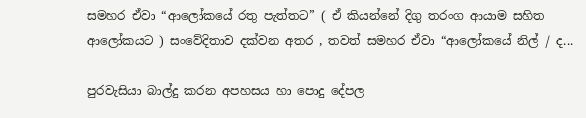සමහර ඒවා “ආලෝකයේ රතු පැත්තට” ( ඒ කියන්නේ දිගු තරංග ආයාම සහිත ආලෝකයට ) සංවේදිතාව දක්වන අතර , තවත් සමහර ඒවා “ආලෝකයේ නිල් / ද...

පුරවැසියා බාල්දු කරන අපහසය හා පොදු දේපල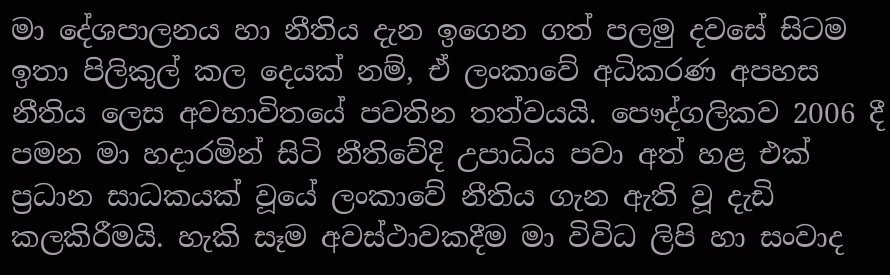මා දේශපාලනය හා නීතිය දැන ඉගෙන ගත් පලමු දවසේ සිටම ඉතා පිලිකුල් කල දෙයක් නම්, ඒ ලංකාවේ අධිකරණ අපහස නීතිය ලෙස අවභාවිතයේ පවතින තත්වයයි. පෞද්ගලිකව 2006 දී පමන මා හදාරමින් සිටි නීතිවේදි උපාධිය පවා අත් හළ එක් ප්‍රධාන සාධකයක් වූයේ ලංකාවේ නීතිය ගැන ඇති වූ දැඩි කලකිරීමයි. හැකි සෑම අවස්ථාවකදීම මා විවිධ ලිපි හා සංවාද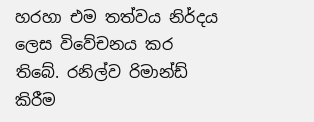හරහා එම තත්වය නිර්දය ලෙස විවේචනය කර තිබේ. රනිල්ව රිමාන්ඩ් කිරීම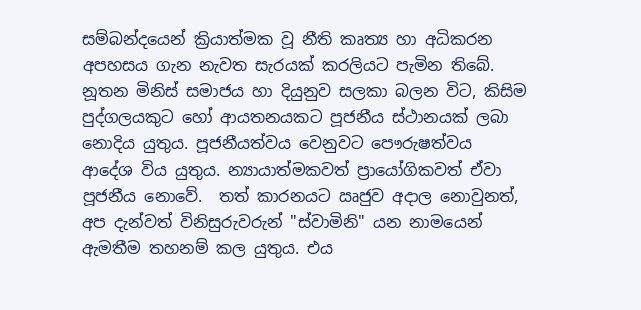සම්බන්දයෙන් ක්‍රියාත්මක වූ නීති කෘත්‍ය හා අධිකරන අපහසය ගැන නැවත සැරයක් කරලියට පැමින තිබේ. නූතන මිනිස් සමාජය හා දියුනුව සලකා බලන විට, කිසිම පුද්ගලයකුට හෝ ආයතනයකට පූජනීය ස්ථානයක් ලබා නොදිය යුතුය. පූජනීයත්වය වෙනුවට පෞරුෂත්වය ආදේශ විය යුතුය. න්‍යායාත්මකවත් ප්‍රායෝගිකවත් ඒවා පූජනීය නොවේ.  තත් කාරනයට ඍජුව අදාල නොවුනත්, අප දැන්වත් විනිසුරුවරුන් "ස්වාමිනි" යන නාමයෙන් ඇමතීම තහනම් කල යුතුය. එය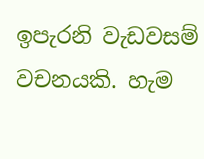ඉපැරනි වැඩවසම් වචනයකි. හැම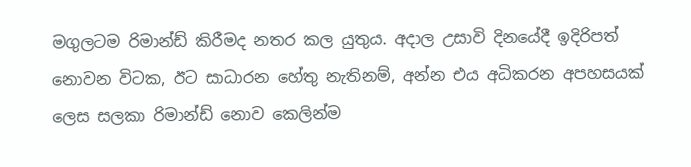මගුලටම රිමාන්ඩ් කිරීමද නතර කල යුතුය. අදාල උසාවි දිනයේදී ඉදිරිපත් නොවන විටක, ඊට සාධාරන හේතු නැතිනම්, අන්න එය අධිකරන අපහසයක් ලෙස සලකා රිමාන්ඩ් නොව කෙලින්ම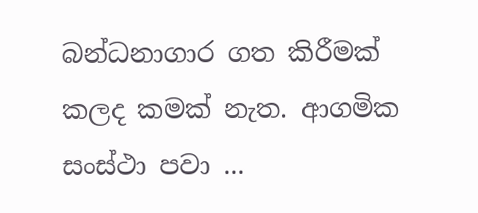බන්ධනාගාර ගත කිරීමක් කලද කමක් නැත. ආගමික සංස්ථා පවා ...